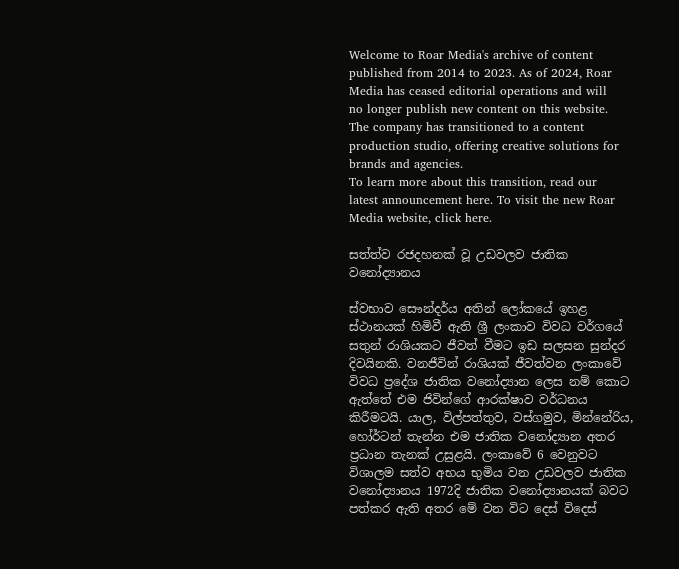Welcome to Roar Media's archive of content published from 2014 to 2023. As of 2024, Roar Media has ceased editorial operations and will no longer publish new content on this website. The company has transitioned to a content production studio, offering creative solutions for brands and agencies.
To learn more about this transition, read our latest announcement here. To visit the new Roar Media website, click here.

සත්ත්ව රජදහනක් වූ උඩවලව ජාතික වනෝද්‍යානය

ස්වභාව සෞන්දර්ය අතින් ලෝකයේ ඉහළ ස්ථානයක් හිමිවී ඇති ශ්‍රී ලංකාව විවධ වර්ගයේ සතුන් රාශියකට ජීවත් වීමට ඉඩ සලසන සුන්දර දිවයිනකි. වනජීවින් රාශියක් ජීවත්වන ලංකාවේ විවධ ප්‍රදේශ ජාතික වනෝද්‍යාන ලෙස නම් කොට ඇත්තේ එම ජිවින්ගේ ආරක්ෂාව වර්ධනය කිරීමටයි. යාල, විල්පත්තුව, වස්ගමුව, මින්නේරිය, හෝර්ටන් තැන්න එම ජාතික වනෝද්‍යාන අතර ප්‍රධාන තැනක් උසුළයි. ලංකාවේ 6 වෙනුවට විශාලම සත්ව අභය භුමිය වන උඩවලව ජාතික වනෝද්‍යානය 1972දි ජාතික වනෝද්‍යානයක් බවට පත්කර ඇති අතර මේ වන විට දෙස් විදෙස්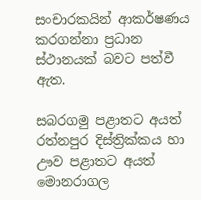සංචාරකයින් ආකර්ෂණය කරගන්නා ප්‍රධාන ස්ථානයක් බවට පත්වී ඇත.

සබරගමු පළාතට අයත් රත්නපුර දිස්ත්‍රික්කය හා ඌව පළාතට අයත් මොනරාගල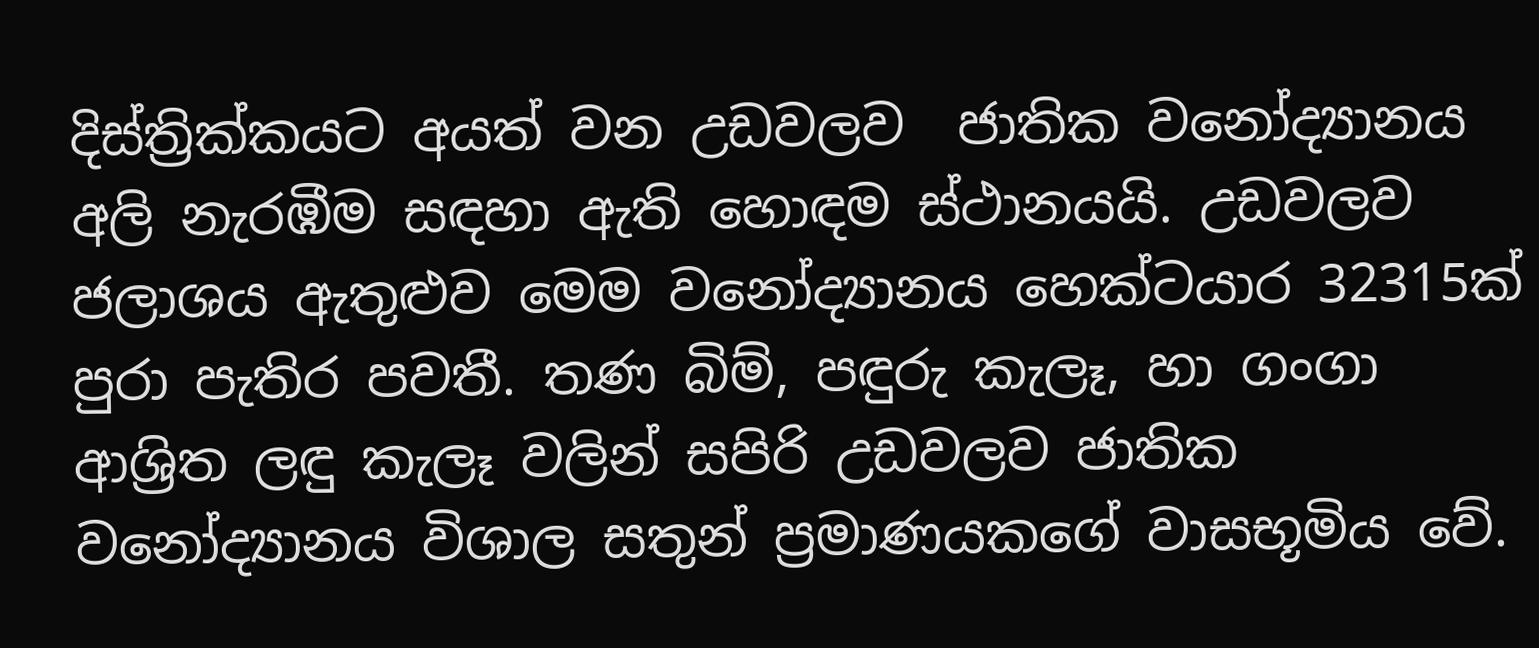දිස්ත්‍රික්කයට අයත් වන උඩවලව  ජාතික වනෝද්‍යානය අලි නැරඹීම සඳහා ඇති හොඳම ස්ථානයයි. උඩවලව ජලාශය ඇතුළුව මෙම වනෝද්‍යානය හෙක්ටයාර 32315ක් පුරා පැතිර පවතී. තණ බිම්, පඳුරු කැලෑ, හා ගංගා ආශ්‍රිත ලඳු කැලෑ වලින් සපිරි උඩවලව ජාතික වනෝද්‍යානය විශාල සතුන් ප්‍රමාණයකගේ වාසභූමිය වේ.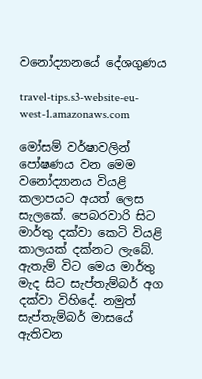වනෝද්‍යානයේ දේශගුණය

travel-tips.s3-website-eu-west-1.amazonaws.com

මෝසම් වර්ෂාවලින් පෝෂණය වන මෙම වනෝද්‍යානය වියළි කලාපයට අයත් ලෙස සැලකේ. පෙබරවාරි සිට මාර්තු දක්වා කෙටි වියළි කාලයක් දක්නට ලැබේ. ඇතැම් විට මෙය මාර්තු මැද සිට සැප්තැම්බර් අග දක්වා විහිදේ. නමුත් සැප්තැම්බර් මාසයේ ඇතිවන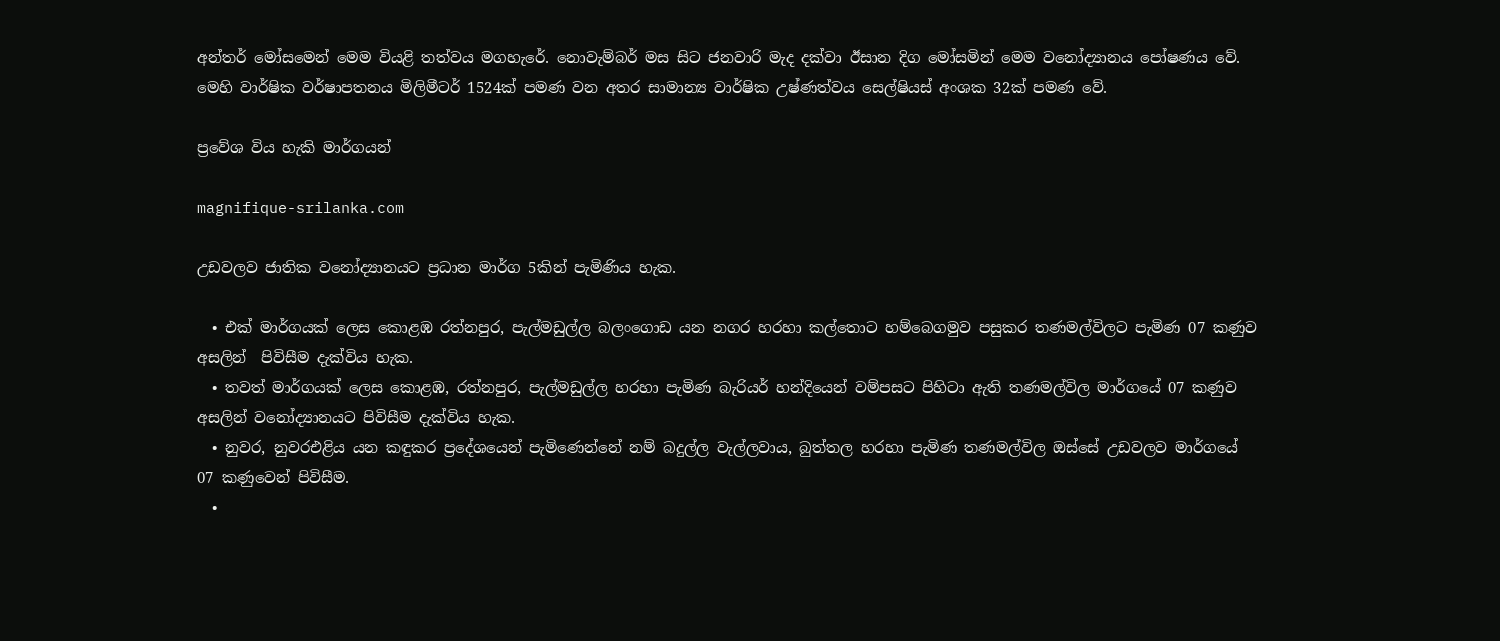අන්තර් මෝසමෙන් මෙම වියළි තත්වය මගහැරේ. නොවැම්බර් මස සිට ජනවාරි මැද දක්වා ඊසාන දිග මෝසමින් මෙම වනෝද්‍යානය පෝෂණය වේ. මෙහි වාර්ෂික වර්ෂාපතනය මිලිමීටර් 1524ක් පමණ වන අතර සාමාන්‍ය වාර්ෂික උෂ්ණත්වය සෙල්ෂියස් අංශක 32ක් පමණ වේ.

ප්‍රවේශ විය හැකි මාර්ගයන්

magnifique-srilanka.com

උඩවලව ජාතික වනෝද්‍යානයට ප්‍රධාන මාර්ග 5කින් පැමිණිය හැක.

  • එක් මාර්ගයක් ලෙස කොළඹ රත්නපුර, පැල්මඩුල්ල බලංගොඩ යන නගර හරහා කල්තොට හම්බෙගමුව පසුකර තණමල්විලට පැමිණ 07 කණුව අසලින්  පිවිසීම දැක්විය හැක.
  • තවත් මාර්ගයක් ලෙස කොළඹ, රත්නපුර, පැල්මඩුල්ල හරහා පැමිණ බැරියර් හන්දියෙන් වම්පසට පිහිටා ඇති තණමල්විල මාර්ගයේ 07 කණුව අසලින් වනෝද්‍යානයට පිවිසීම දැක්විය හැක.
  • නුවර, නුවරඑළිය යන කඳුකර ප්‍රදේශයෙන් පැමිණෙන්නේ නම් බදුල්ල වැල්ලවාය, බුත්තල හරහා පැමිණ තණමල්විල ඔස්සේ උඩවලව මාර්ගයේ 07 කණුවෙන් පිවිසීම.
  •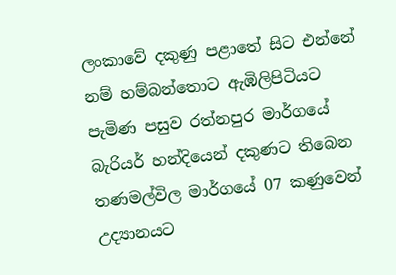ලංකාවේ දකුණු පළාතේ සිට එන්නේ නම් හම්බන්තොට ඇඹිලිපිටියට පැමිණ පසුව රත්නපුර මාර්ගයේ බැරියර් හන්දියෙන් දකුණට තිබෙන තණමල්විල මාර්ගයේ 07 කණුවෙන් උද්‍යානයට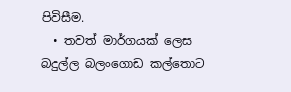පිවිසීම.
  • තවත් මාර්ගයක් ලෙස බදුල්ල බලංගොඩ කල්තොට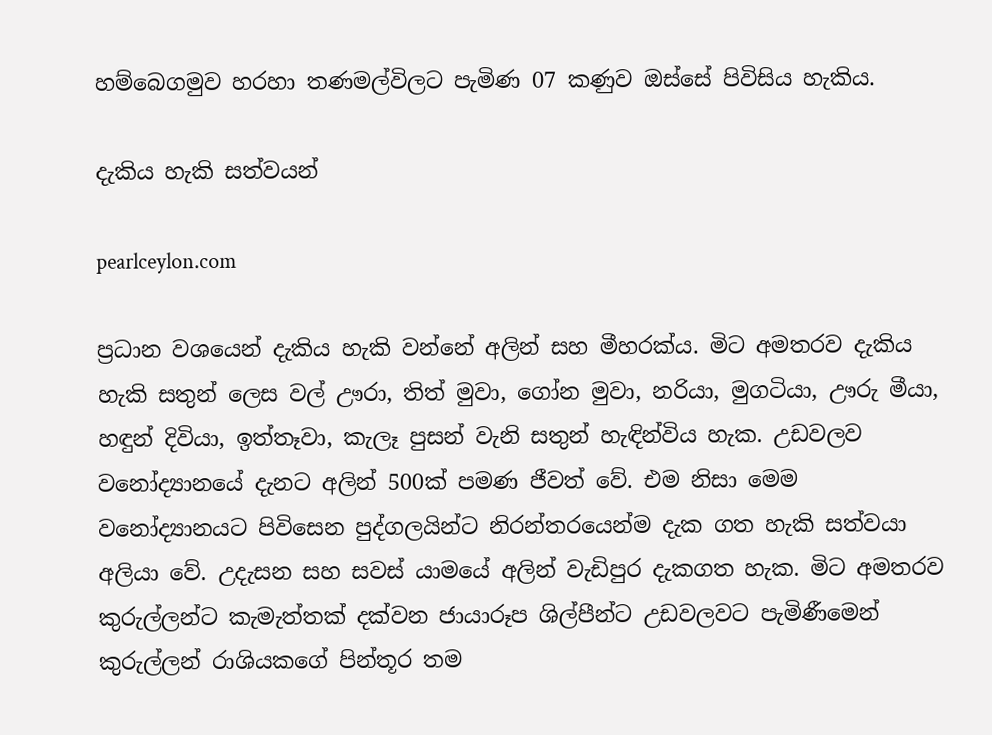හම්බෙගමුව හරහා තණමල්විලට පැමිණ 07 කණුව ඔස්සේ පිවිසිය හැකිය.

දැකිය හැකි සත්වයන්

pearlceylon.com

ප්‍රධාන වශයෙන් දැකිය හැකි වන්නේ අලින් සහ මීහරක්ය. මිට අමතරව දැකිය හැකි සතුන් ලෙස වල් ඌරා, තිත් මුවා, ගෝන මුවා, නරියා, මුගටියා, ඌරු මීයා, හඳුන් දිවියා, ඉත්තෑවා, කැලෑ පුසන් වැනි සතුන් හැඳින්විය හැක. උඩවලව වනෝද්‍යානයේ දැනට අලින් 500ක් පමණ ජීවත් වේ. එම නිසා මෙම වනෝද්‍යානයට පිවිසෙන පුද්ගලයින්ට නිරන්තරයෙන්ම දැක ගත හැකි සත්වයා අලියා වේ. උදැසන සහ සවස් යාමයේ අලින් වැඩිපුර දැකගත හැක. මිට අමතරව කුරුල්ලන්ට කැමැත්තක් දක්වන ජායාරූප ශිල්පීන්ට උඩවලවට පැමිණීමෙන් කුරුල්ලන් රාශියකගේ පින්තූර තම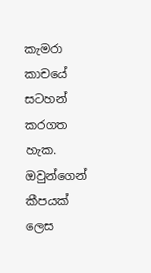කැමරා කාචයේ සටහන් කරගත හැක. ඔවුන්ගෙන් කීපයක් ලෙස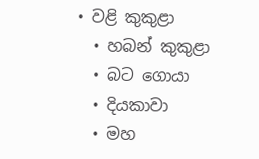• වළි කුකුළා
  • හබන් කුකුළා
  • බට ගොයා
  • දියකාවා
  • මහ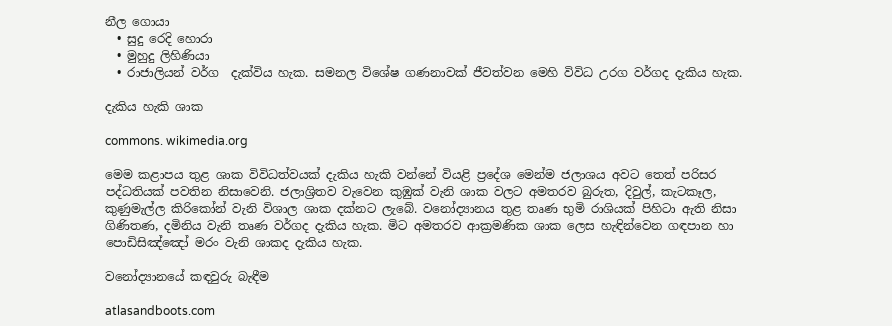නීල ගොයා
  • සුදු රෙදි හොරා
  • මුහුදු ලිහිණියා
  • රාජාලියන් වර්ග  දැක්විය හැක. සමනල විශේෂ ගණනාවක් ජීවත්වන මෙහි විවිධ උරග වර්ගද දැකිය හැක.

දැකිය හැකි ශාක

commons. wikimedia.org

මෙම කළාපය තුළ ශාක විවිධත්වයක් දැකිය හැකි වන්නේ වියළි ප්‍රදේශ මෙන්ම ජලාශය අවට තෙත් පරිසර පද්ධතියක් පවතින නිසාවෙනි. ජලාශ්‍රිතව වැවෙන කුඹුක් වැනි ශාක වලට අමතරව බුරුත, දිවුල්, කැටකෑල, කුණුමැල්ල කිරිකෝන් වැනි විශාල ශාක දක්නට ලැබේ. වනෝද්‍යානය තුළ තෘණ භුමි රාශියක් පිහිටා ඇති නිසා ගිණිතණ, දමිනිය වැනි තෘණ වර්ගද දැකිය හැක. මිට අමතරව ආක්‍රමණික ශාක ලෙස හැඳින්වෙන ගඳපාන හා පොඩිසිඤ්ඤෝ මරං වැනි ශාකද දැකිය හැක.

වනෝද්‍යානයේ කඳවුරු බැඳීම

atlasandboots.com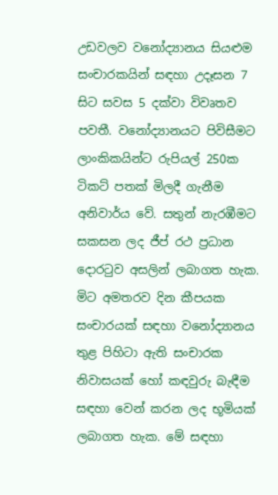උඩවලව වනෝද්‍යානය සියළුම සංචාරකයින් සඳහා උදෑසන 7 සිට සවස 5 දක්වා විවෘතව පවතී. වනෝද්‍යානයට පිවිසීමට ලාංකිකයින්ට රුපියල් 250ක ටිකට් පතක් මිලදී ගැනීම අනිවාර්ය වේ. සතුන් නැරඹීමට සකසන ලද ජීප් රථ ප්‍රධාන දොරටුව අසලින් ලබාගත හැක. මිට අමතරව දින කීපයක සංචාරයක් සඳහා වනෝද්‍යානය තුළ පිහිටා ඇති සංචාරක නිවාසයක් හෝ කඳවුරු බැඳීම සඳහා වෙන් කරන ලද භූමියක් ලබාගත හැක. මේ සඳහා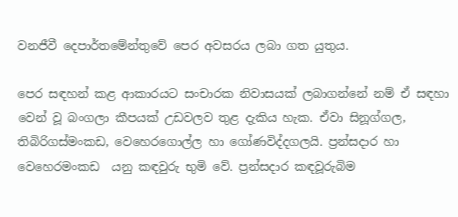වනජීවී දෙපාර්තමේන්තුවේ පෙර අවසරය ලබා ගත යුතුය.

පෙර සඳහන් කළ ආකාරයට සංචාරක නිවාසයක් ලබාගන්නේ නම් ඒ සඳහා වෙන් වූ බංගලා කීපයක් උඩවලව තුළ දැකිය හැක. ඒවා සිනූග්ගල, තිබිරිගස්මංකඩ, වෙහෙරගොල්ල හා ගෝණවිද්දගලයි. ප්‍රන්සදාර හා වෙහෙරමංකඩ  යනු කඳවුරු භුමි වේ. ප්‍රන්සදාර කඳවූරුබිම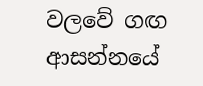වලවේ ගඟ ආසන්නයේ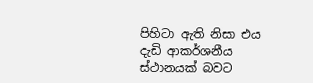පිහිටා ඇති නිසා එය දැඩි ආකර්ශනීය ස්ථානයක් බවට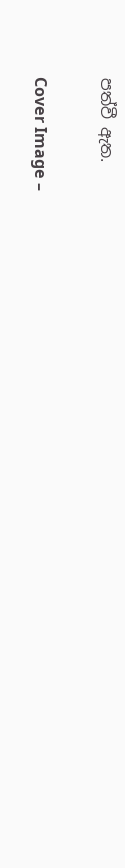පත්වී ඇත.

Cover Image –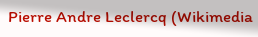Pierre Andre Leclercq (Wikimedia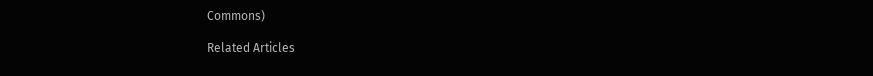Commons)

Related Articles